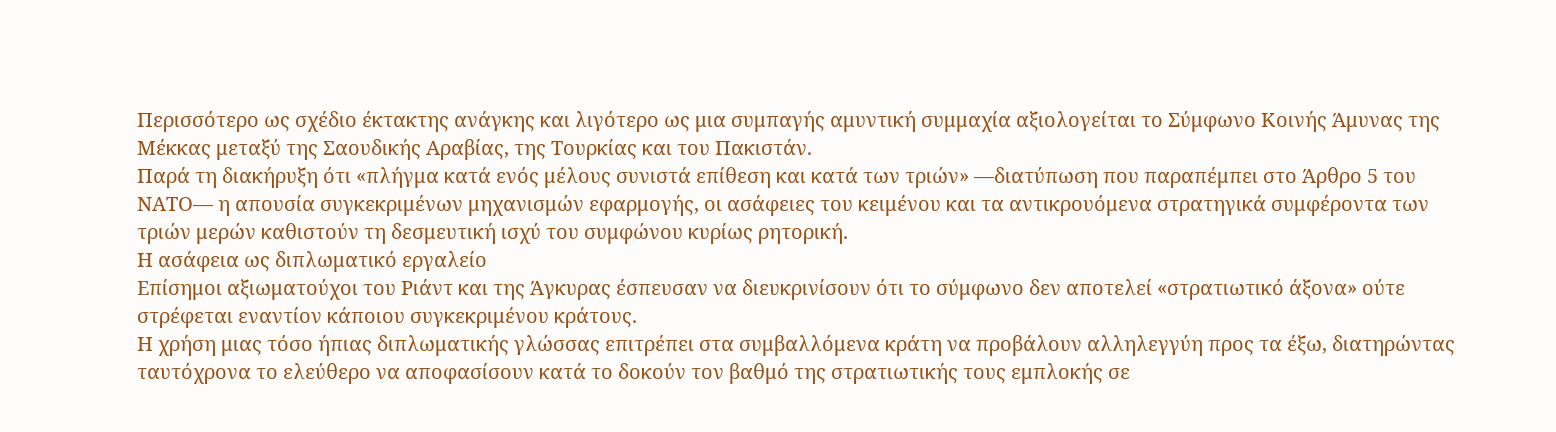Περισσότερο ως σχέδιο έκτακτης ανάγκης και λιγότερο ως μια συμπαγής αμυντική συμμαχία αξιολογείται το Σύμφωνο Κοινής Άμυνας της Μέκκας μεταξύ της Σαουδικής Αραβίας, της Τουρκίας και του Πακιστάν.
Παρά τη διακήρυξη ότι «πλήγμα κατά ενός μέλους συνιστά επίθεση και κατά των τριών» —διατύπωση που παραπέμπει στο Άρθρο 5 του ΝΑΤΟ— η απουσία συγκεκριμένων μηχανισμών εφαρμογής, οι ασάφειες του κειμένου και τα αντικρουόμενα στρατηγικά συμφέροντα των τριών μερών καθιστούν τη δεσμευτική ισχύ του συμφώνου κυρίως ρητορική.
Η ασάφεια ως διπλωματικό εργαλείο
Επίσημοι αξιωματούχοι του Ριάντ και της Άγκυρας έσπευσαν να διευκρινίσουν ότι το σύμφωνο δεν αποτελεί «στρατιωτικό άξονα» ούτε στρέφεται εναντίον κάποιου συγκεκριμένου κράτους.
Η χρήση μιας τόσο ήπιας διπλωματικής γλώσσας επιτρέπει στα συμβαλλόμενα κράτη να προβάλουν αλληλεγγύη προς τα έξω, διατηρώντας ταυτόχρονα το ελεύθερο να αποφασίσουν κατά το δοκούν τον βαθμό της στρατιωτικής τους εμπλοκής σε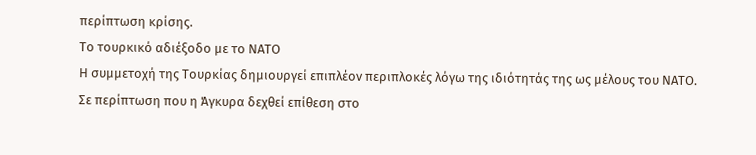περίπτωση κρίσης.
Το τουρκικό αδιέξοδο με το ΝΑΤΟ
Η συμμετοχή της Τουρκίας δημιουργεί επιπλέον περιπλοκές λόγω της ιδιότητάς της ως μέλους του ΝΑΤΟ.
Σε περίπτωση που η Άγκυρα δεχθεί επίθεση στο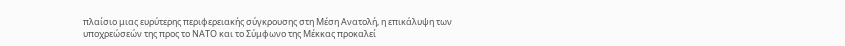πλαίσιο μιας ευρύτερης περιφερειακής σύγκρουσης στη Μέση Ανατολή, η επικάλυψη των υποχρεώσεών της προς το ΝΑΤΟ και το Σύμφωνο της Μέκκας προκαλεί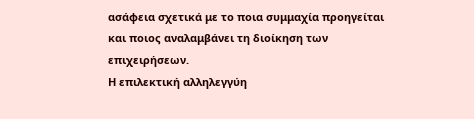ασάφεια σχετικά με το ποια συμμαχία προηγείται και ποιος αναλαμβάνει τη διοίκηση των επιχειρήσεων.
Η επιλεκτική αλληλεγγύη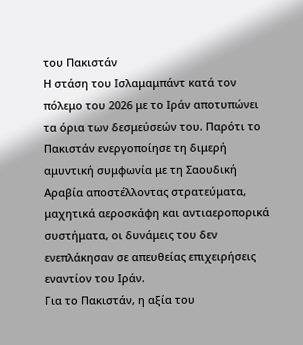του Πακιστάν
Η στάση του Ισλαμαμπάντ κατά τον πόλεμο του 2026 με το Ιράν αποτυπώνει τα όρια των δεσμεύσεών του. Παρότι το Πακιστάν ενεργοποίησε τη διμερή αμυντική συμφωνία με τη Σαουδική Αραβία αποστέλλοντας στρατεύματα, μαχητικά αεροσκάφη και αντιαεροπορικά συστήματα, οι δυνάμεις του δεν ενεπλάκησαν σε απευθείας επιχειρήσεις εναντίον του Ιράν.
Για το Πακιστάν, η αξία του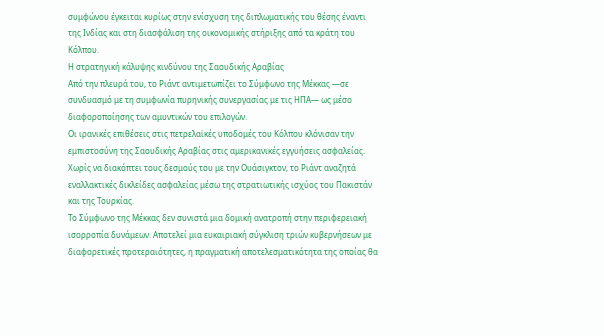συμφώνου έγκειται κυρίως στην ενίσχυση της διπλωματικής του θέσης έναντι της Ινδίας και στη διασφάλιση της οικονομικής στήριξης από τα κράτη του Κόλπου.
Η στρατηγική κάλυψης κινδύνου της Σαουδικής Αραβίας
Από την πλευρά του, το Ριάντ αντιμετωπίζει το Σύμφωνο της Μέκκας —σε συνδυασμό με τη συμφωνία πυρηνικής συνεργασίας με τις ΗΠΑ— ως μέσο διαφοροποίησης των αμυντικών του επιλογών.
Οι ιρανικές επιθέσεις στις πετρελαϊκές υποδομές του Κόλπου κλόνισαν την εμπιστοσύνη της Σαουδικής Αραβίας στις αμερικανικές εγγυήσεις ασφαλείας. Χωρίς να διακόπτει τους δεσμούς του με την Ουάσιγκτον, το Ριάντ αναζητά εναλλακτικές δικλείδες ασφαλείας μέσω της στρατιωτικής ισχύος του Πακιστάν και της Τουρκίας.
Το Σύμφωνο της Μέκκας δεν συνιστά μια δομική ανατροπή στην περιφερειακή ισορροπία δυνάμεων. Αποτελεί μια ευκαιριακή σύγκλιση τριών κυβερνήσεων με διαφορετικές προτεραιότητες, η πραγματική αποτελεσματικότητα της οποίας θα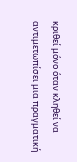κριθεί μόνο όταν κληθεί να αντιμετωπίσει μια πραγματική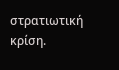στρατιωτική κρίση.